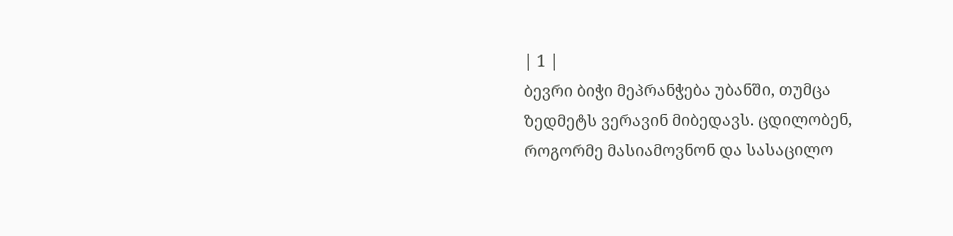| 1 |
ბევრი ბიჭი მეპრანჭება უბანში, თუმცა ზედმეტს ვერავინ მიბედავს. ცდილობენ, როგორმე მასიამოვნონ და სასაცილო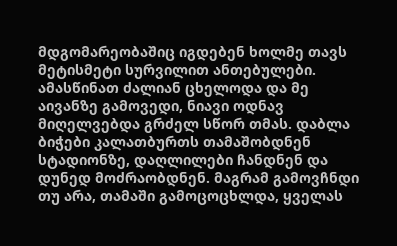მდგომარეობაშიც იგდებენ ხოლმე თავს მეტისმეტი სურვილით ანთებულები. ამასწინათ ძალიან ცხელოდა და მე აივანზე გამოვედი, ნიავი ოდნავ მიღელვებდა გრძელ სწორ თმას. დაბლა ბიჭები კალათბურთს თამაშობდნენ სტადიონზე, დაღლილები ჩანდნენ და დუნედ მოძრაობდნენ. მაგრამ გამოვჩნდი თუ არა, თამაში გამოცოცხლდა, ყველას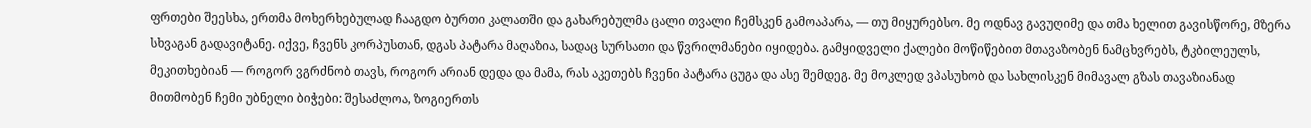ფრთები შეესხა, ერთმა მოხერხებულად ჩააგდო ბურთი კალათში და გახარებულმა ცალი თვალი ჩემსკენ გამოაპარა, — თუ მიყურებსო. მე ოდნავ გავუღიმე და თმა ხელით გავისწორე, მზერა სხვაგან გადავიტანე. იქვე, ჩვენს კორპუსთან, დგას პატარა მაღაზია, სადაც სურსათი და წვრილმანები იყიდება. გამყიდველი ქალები მოწიწებით მთავაზობენ ნამცხვრებს, ტკბილეულს, მეკითხებიან — როგორ ვგრძნობ თავს, როგორ არიან დედა და მამა, რას აკეთებს ჩვენი პატარა ცუგა და ასე შემდეგ. მე მოკლედ ვპასუხობ და სახლისკენ მიმავალ გზას თავაზიანად მითმობენ ჩემი უბნელი ბიჭები: შესაძლოა, ზოგიერთს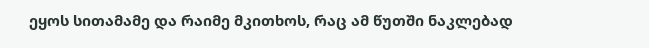ეყოს სითამამე და რაიმე მკითხოს, რაც ამ წუთში ნაკლებად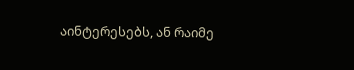აინტერესებს, ან რაიმე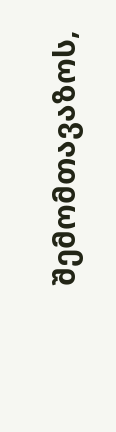შემომთავაზოს,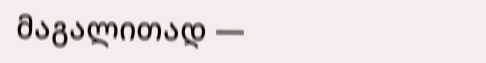მაგალითად —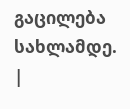გაცილება სახლამდე. |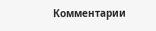Комментарии